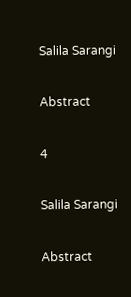Salila Sarangi

Abstract

4

Salila Sarangi

Abstract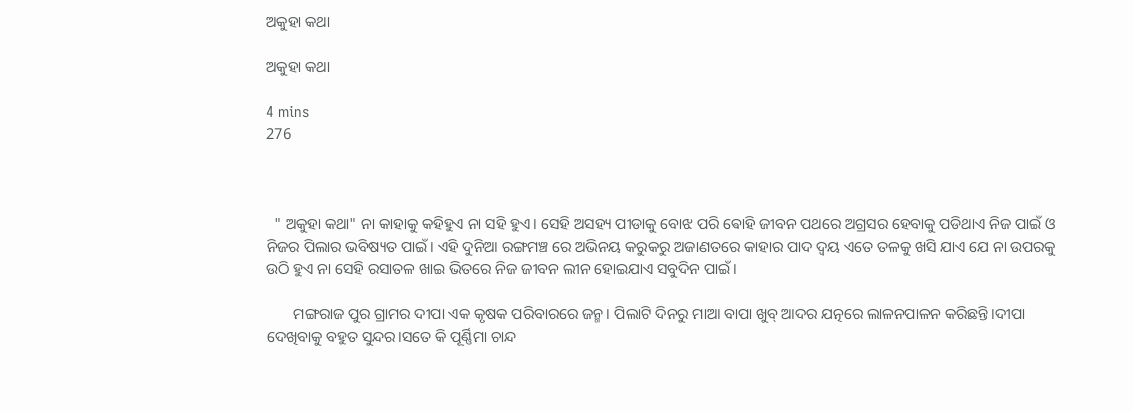ଅକୁହା କଥା

ଅକୁହା କଥା

4 mins
276



  " ଅକୁହା କଥା" ନା କାହାକୁ କହିହୁଏ ନା ସହି ହୁଏ। ସେହି ଅସହ୍ୟ ପୀଡାକୁ ବୋଝ ପରି ଵୋହି ଜୀବନ ପଥରେ ଅଗ୍ରସର ହେବାକୁ ପଡିଥାଏ ନିଜ ପାଇଁ ଓ ନିଜର ପିଲାର ଭବିଷ୍ୟତ ପାଇଁ। ଏହି ଦୁନିଆ ରଙ୍ଗମଞ୍ଚ ରେ ଅଭିନୟ କରୁକରୁ ଅଜାଣତରେ କାହାର ପାଦ ଦ୍ଵୟ ଏତେ ତଳକୁ ଖସି ଯାଏ ଯେ ନା ଉପରକୁ ଉଠି ହୁଏ ନା ସେହି ରସାତଳ ଖାଇ ଭିତରେ ନିଜ ଜୀବନ ଲୀନ ହୋଇଯାଏ ସବୁଦିନ ପାଇଁ।

       ମଙ୍ଗରାଜ ପୁର ଗ୍ରାମର ଦୀପା ଏକ କୃଷକ ପରିବାରରେ ଜନ୍ମ। ପିଲାଟି ଦିନରୁ ମାଆ ବାପା ଖୁବ୍ ଆଦର ଯତ୍ନରେ ଲାଳନପାଳନ କରିଛନ୍ତି।ଦୀପା ଦେଖିବାକୁ ବହୁତ ସୁନ୍ଦର।ସତେ କି ପୂର୍ଣ୍ଣିମା ଚାନ୍ଦ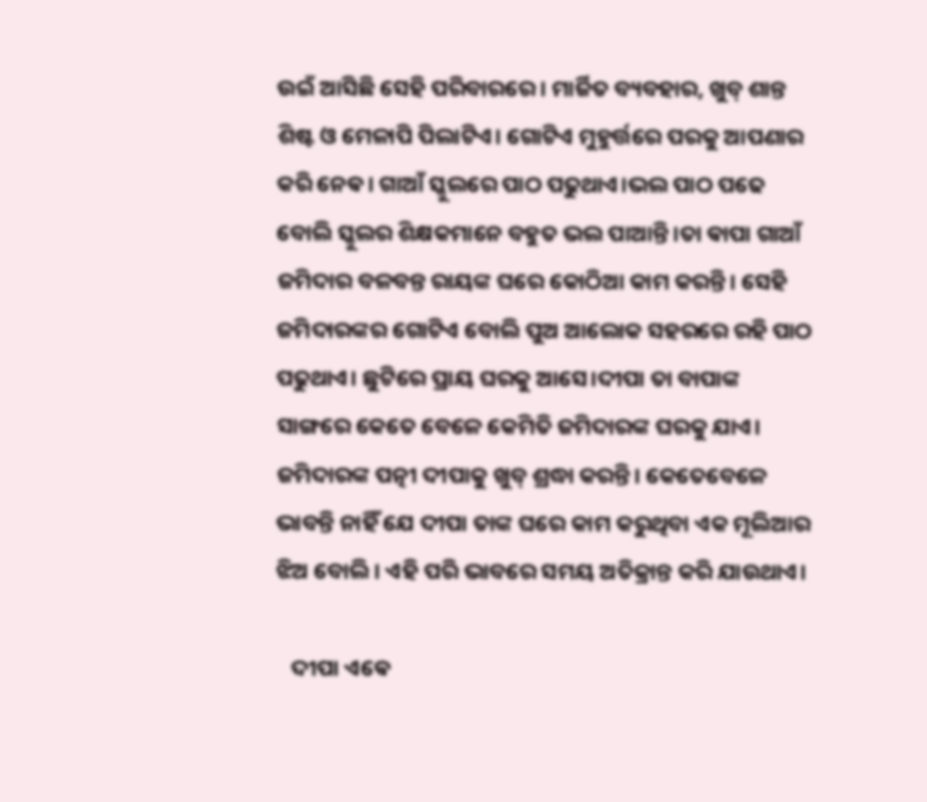ଉଇଁ ଆସିଛି ସେହି ପରିବାରରେ। ମାର୍ଜିତ ବ୍ୟବହାର, ଖୁବ୍ ଶାନ୍ତ ଶିଷ୍ଟ ଓ ମେଳାପି ପିଲାଟିଏ। ଗୋଟିଏ ମୁହୁର୍ତ୍ତରେ ପରକୁ ଆପଣାର କରି ନେଵ। ଗାଆଁ ସ୍କୁଲରେ ପାଠ ପଢୁଥାଏ।ଭଲ ପାଠ ପଢେ ବୋଲି ସ୍କୁଲର ଶିକ୍ଷକମାନେ ବହୁତ ଭଲ ପାଆନ୍ତି।ତା ଵାପା ଗାଆଁ ଜମିଦାର ବଳବନ୍ତ ରାୟଙ୍କ ଘରେ କୋଠିଆ କାମ କରନ୍ତି। ସେହି ଜମିଦାରଙ୍କର ଗୋଟିଏ ବୋଲି ପୁଅ ଆଲୋକ ସହରରେ ରହି ପାଠ ପଢୁଥାଏ। ଛୁଟିରେ ପ୍ରାୟ ଘରକୁ ଆସେ।ଦୀପା ତା ବାପାଙ୍କ ସାଙ୍ଗରେ କେତେ ବେଳେ କେମିତି ଜମିଦାରଙ୍କ ଘରକୁ ଯାଏ। ଜମିଦାରଙ୍କ ପତ୍ନୀ ଦୀପାକୁ ଖୁବ୍ ଶ୍ରଦ୍ଧା କରନ୍ତି। କେତେବେଳେ ଭାବନ୍ତି ନାହିଁ ଯେ ଦୀପା ତାଙ୍କ ଘରେ କାମ କରୁଥିବା ଏକ ମୂଲିଆର ଝିଅ ବୋଲି। ଏହି ପରି ଭାବରେ ସମୟ ଅତିକ୍ରାନ୍ତ କରି ଯାଉଥାଏ।

   ଦୀପା ଏଵେ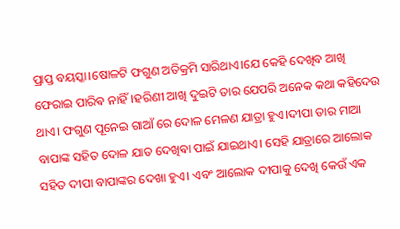ପ୍ରାପ୍ତ ବୟସ୍କା।ଷୋଳଟି ଫଗୁଣ ଅତିକ୍ରମି ସାରିଥାଏ।ଯେ କେହି ଦେଖିବ ଆଖି ଫେରାଇ ପାରିଵ ନାହିଁ।ହରିଣୀ ଆଖି ଦୁଇଟି ତାର ଯେପରି ଅନେକ କଥା କହିଦେଉ ଥାଏ। ଫଗୁଣ ପୂନେଇ ଗାଆଁ ରେ ଦୋଳ ମେଳଣ ଯାତ୍ରା ହୁଏ।ଦୀପା ତାର ମାଆ ବାପାଙ୍କ ସହିତ ଦୋଳ ଯାତ ଦେଖିଵା ପାଇଁ ଯାଇଥାଏ। ସେହି ଯାତ୍ରାରେ ଆଲୋକ ସହିତ ଦୀପା ବାପାଙ୍କର ଦେଖା ହୁଏ। ଏବଂ ଆଲୋକ ଦୀପାକୁ ଦେଖି କେଉଁ ଏକ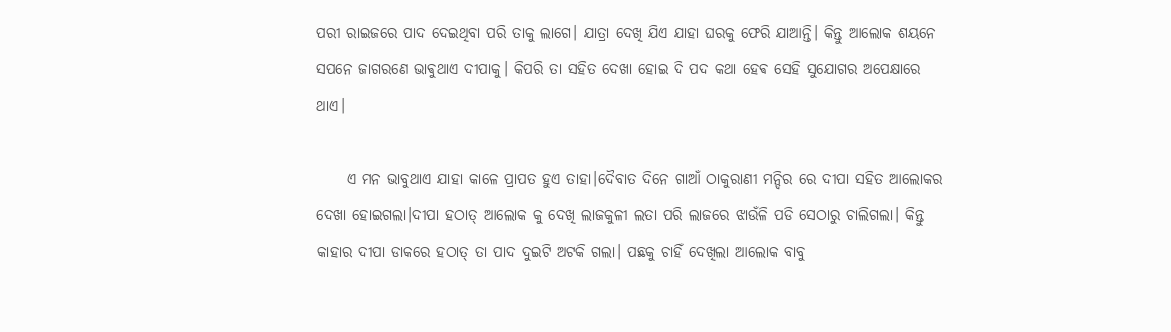ପରୀ ରାଇଜରେ ପାଦ ଦେଇଥିବା ପରି ତାକୁ ଲାଗେ। ଯାତ୍ରା ଦେଖି ଯିଏ ଯାହା ଘରକୁ ଫେରି ଯାଆନ୍ତି। କିନ୍ତୁ ଆଲୋକ ଶୟନେ ସପନେ ଜାଗରଣେ ଭାଵୁଥାଏ ଦୀପାକୁ। କିପରି ତା ସହିତ ଦେଖା ହୋଇ ଦି ପଦ କଥା ହେଵ ସେହି ସୁଯୋଗର ଅପେକ୍ଷାରେ ଥାଏ।

     ଏ ମନ ଭାବୁଥାଏ ଯାହା କାଳେ ପ୍ରାପତ ହୁଏ ତାହା।ଦୈବାତ ଦିନେ ଗାଆଁ ଠାକୁରାଣୀ ମନ୍ଦିର ରେ ଦୀପା ସହିତ ଆଲୋକର ଦେଖା ହୋଇଗଲା।ଦୀପା ହଠାତ୍ ଆଲୋକ କୁ ଦେଖି ଲାଜକୁଳୀ ଲତା ପରି ଲାଜରେ ଝାଉଁଳି ପଡି ସେଠାରୁ ଚାଲିଗଲା। କିନ୍ତୁ କାହାର ଦୀପା ଡାକରେ ହଠାତ୍ ତା ପାଦ ଦୁଇଟି ଅଟକି ଗଲା। ପଛକୁ ଚାହିଁ ଦେଖିଲା ଆଲୋକ ବାବୁ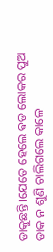ଡାକୁଛନ୍ତି।ଯେତେ ହେଲେ ଵଡ ଲୋକର ପୁଅ ଡାକ ନ ଶୁଣି ଚାଲିଗଲେ କାଳେ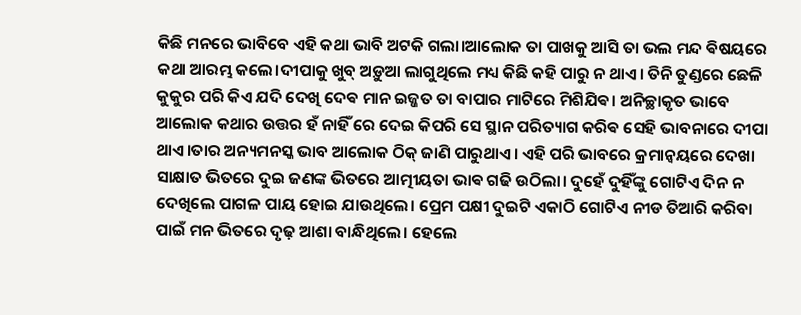କିଛି ମନରେ ଭାବିବେ ଏହି କଥା ଭାବି ଅଟକି ଗଲା।ଆଲୋକ ତା ପାଖକୁ ଆସି ତା ଭଲ ମନ୍ଦ ଵିଷୟରେ କଥା ଆରମ୍ଭ କଲେ।ଦୀପାକୁ ଖୁବ୍ ଅଡ଼ୁଆ ଲାଗୁଥିଲେ ମଧ୍ୟ କିଛି କହି ପାରୁ ନ ଥାଏ। ତିନି ତୁଣ୍ଡରେ ଛେଳି କୁକୁର ପରି କିଏ ଯଦି ଦେଖି ଦେଵ ମାନ ଇଜ୍ଜତ ତା ବାପାର ମାଟିରେ ମିଶିଯିଵ। ଅନିଚ୍ଛାକୃତ ଭାବେ ଆଲୋକ କଥାର ଉତ୍ତର ହଁ ନାହିଁ ରେ ଦେଇ କିପରି ସେ ସ୍ଥାନ ପରିତ୍ୟାଗ କରିଵ ସେହି ଭାବନାରେ ଦୀପା ଥାଏ।ତାର ଅନ୍ୟମନସ୍କ ଭାବ ଆଲୋକ ଠିକ୍ ଜାଣି ପାରୁଥାଏ। ଏହି ପରି ଭାବରେ କ୍ରମାନ୍ୱୟରେ ଦେଖା ସାକ୍ଷାତ ଭିତରେ ଦୁଇ ଜଣଙ୍କ ଭିତରେ ଆତ୍ମୀୟତା ଭାଵ ଗଢି ଉଠିଲା। ଦୁହେଁ ଦୁହିଁଙ୍କୁ ଗୋଟିଏ ଦିନ ନ ଦେଖିଲେ ପାଗଳ ପାୟ ହୋଇ ଯାଉଥିଲେ। ପ୍ରେମ ପକ୍ଷୀ ଦୁଇଟି ଏକାଠି ଗୋଟିଏ ନୀଡ ତିଆରି କରିବା ପାଇଁ ମନ ଭିତରେ ଦୃଢ଼ ଆଶା ବାନ୍ଧିଥିଲେ। ହେଲେ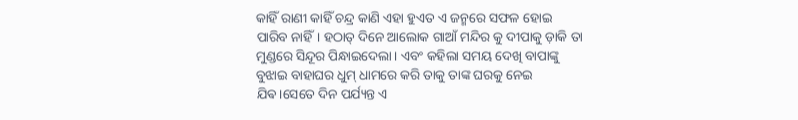କାହିଁ ରାଣୀ କାହିଁ ଚନ୍ଦ୍ର କାଣି ଏହା ହୁଏତ ଏ ଜନ୍ମରେ ସଫଳ ହୋଇ ପାରିବ ନାହିଁ। ହଠାତ୍ ଦିନେ ଆଲୋକ ଗାଆଁ ମନ୍ଦିର କୁ ଦୀପାକୁ ଡ଼ାକି ତା ମୁଣ୍ଡରେ ସିନ୍ଦୂର ପିନ୍ଧାଇଦେଲା। ଏବଂ କହିଲା ସମୟ ଦେଖି ବାପାଙ୍କୁ ବୁଝାଇ ବାହାଘର ଧୁମ୍ ଧାମରେ କରି ତାକୁ ତାଙ୍କ ଘରକୁ ନେଇ ଯିଵ।ସେତେ ଦିନ ପର୍ଯ୍ୟନ୍ତ ଏ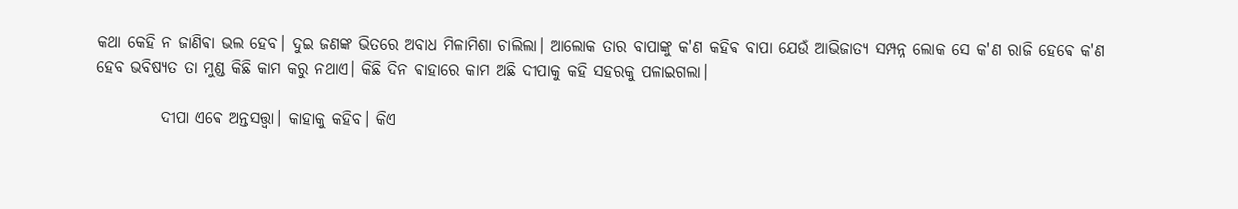କଥା କେହି ନ ଜାଣିଵା ଭଲ ହେବ। ଦୁଇ ଜଣଙ୍କ ଭିତରେ ଅବାଧ ମିଳାମିଶା ଚାଲିଲା। ଆଲୋକ ତାର ବାପାଙ୍କୁ କ'ଣ କହିଵ ବାପା ଯେଉଁ ଆଭିଜାତ୍ୟ ସମ୍ପନ୍ନ ଲୋକ ସେ କ'ଣ ରାଜି ହେଵେ କ'ଣ ହେବ ଭବିଷ୍ୟତ ତା ମୁଣ୍ଡ କିଛି କାମ କରୁ ନଥାଏ। କିଛି ଦିନ ଵାହାରେ କାମ ଅଛି ଦୀପାକୁ କହି ସହରକୁ ପଳାଇଗଲା।

          ଦୀପା ଏଵେ ଅନ୍ତସତ୍ତ୍ବା। କାହାକୁ କହିବ। କିଏ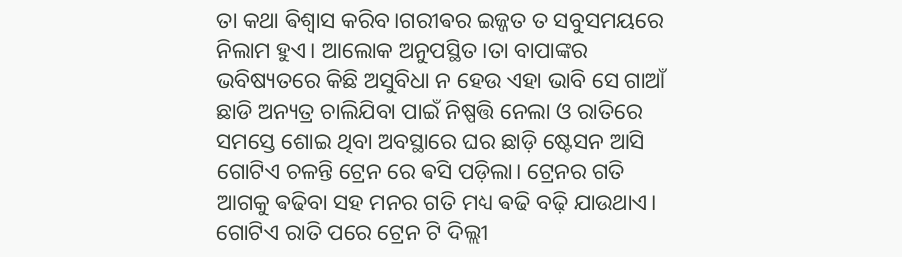ତା କଥା ଵିଶ୍ଵାସ କରିବ।ଗରୀଵର ଇଜ୍ଜତ ତ ସବୁସମୟରେ ନିଲାମ ହୁଏ। ଆଲୋକ ଅନୁପସ୍ଥିତ।ତା ବାପାଙ୍କର ଭବିଷ୍ୟତରେ କିଛି ଅସୁବିଧା ନ ହେଉ ଏହା ଭାବି ସେ ଗାଆଁ ଛାଡି ଅନ୍ୟତ୍ର ଚାଲିଯିବା ପାଇଁ ନିଷ୍ପତ୍ତି ନେଲା ଓ ରାତିରେ ସମସ୍ତେ ଶୋଇ ଥିବା ଅବସ୍ଥାରେ ଘର ଛାଡ଼ି ଷ୍ଟେସନ ଆସି ଗୋଟିଏ ଚଳନ୍ତି ଟ୍ରେନ ରେ ଵସି ପଡ଼ିଲା। ଟ୍ରେନର ଗତି ଆଗକୁ ଵଢିବା ସହ ମନର ଗତି ମଧ୍ୟ ଵଢି ବଢ଼ି ଯାଉଥାଏ। ଗୋଟିଏ ରାତି ପରେ ଟ୍ରେନ ଟି ଦିଲ୍ଲୀ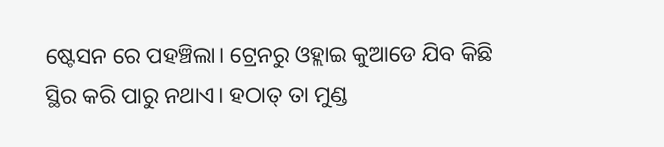ଷ୍ଟେସନ ରେ ପହଞ୍ଚିଲା। ଟ୍ରେନରୁ ଓହ୍ଲାଇ କୁଆଡେ ଯିବ କିଛି ସ୍ଥିର କରି ପାରୁ ନଥାଏ। ହଠାତ୍ ତା ମୁଣ୍ଡ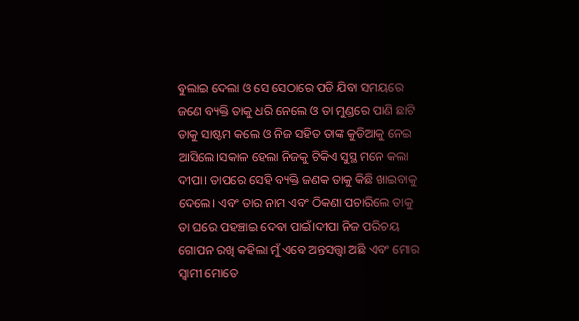ଵୁଲାଇ ଦେଲା ଓ ସେ ସେଠାରେ ପଡି ଯିବା ସମୟରେ ଜଣେ ବ୍ୟକ୍ତି ତାକୁ ଧରି ନେଲେ ଓ ତା ମୁଣ୍ଡରେ ପାଣି ଛାଟି ତାକୁ ସାଷ୍ଟମ କଲେ ଓ ନିଜ ସହିତ ତାଙ୍କ କୁଡିଆକୁ ନେଇ ଆସିଲେ।ସକାଳ ହେଲା ନିଜକୁ ଟିକିଏ ସୁସ୍ଥ ମନେ କଲା ଦୀପା। ତାପରେ ସେହି ବ୍ୟକ୍ତି ଜଣକ ତାକୁ କିଛି ଖାଇବାକୁ ଦେଲେ। ଏବଂ ତାର ନାମ ଏବଂ ଠିକଣା ପଚାରିଲେ ତାକୁ ତା ଘରେ ପହଞ୍ଚାଇ ଦେଵା ପାଇଁ।ଦୀପା ନିଜ ପରିଚୟ ଗୋପନ ରଖି କହିଲା ମୁଁ ଏବେ ଅନ୍ତସତ୍ତ୍ବା ଅଛି ଏବଂ ମୋର ସ୍ଵାମୀ ମୋତେ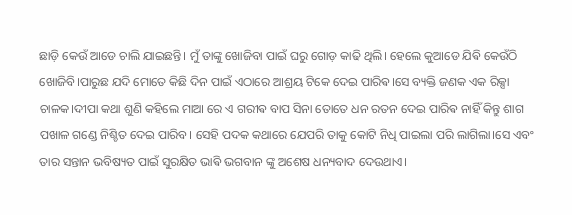ଛାଡ଼ି କେଉଁ ଆଡେ ଚାଲି ଯାଇଛନ୍ତି। ମୁଁ ତାଙ୍କୁ ଖୋଜିବା ପାଇଁ ଘରୁ ଗୋଡ଼ କାଢି ଥିଲି। ହେଲେ କୁଆଡେ ଯିଵି କେଉଁଠି ଖୋଜିବି।ପାରୁଛ ଯଦି ମୋତେ କିଛି ଦିନ ପାଇଁ ଏଠାରେ ଆଶ୍ରୟ ଟିକେ ଦେଇ ପାରିଵ।ସେ ବ୍ୟକ୍ତି ଜଣକ ଏକ ରିକ୍ସା ଚାଳକ।ଦୀପା କଥା ଶୁଣି କହିଲେ ମାଆ ରେ ଏ ଗରୀଵ ବାପ ସିନା ତୋତେ ଧନ ରତନ ଦେଇ ପାରିଵ ନାହିଁ କିନ୍ତୁ ଶାଗ ପଖାଳ ଗଣ୍ଡେ ନିଶ୍ଚିତ ଦେଇ ପାରିବ। ସେହି ପଦକ କଥାରେ ଯେପରି ତାକୁ କୋଟି ନିଧି ପାଇଲା ପରି ଲାଗିଲା।ସେ ଏବଂ ତାର ସନ୍ତାନ ଭବିଷ୍ୟତ ପାଇଁ ସୁରକ୍ଷିତ ଭାଵି ଭଗବାନ ଙ୍କୁ ଅଶେଷ ଧନ୍ୟବାଦ ଦେଉଥାଏ।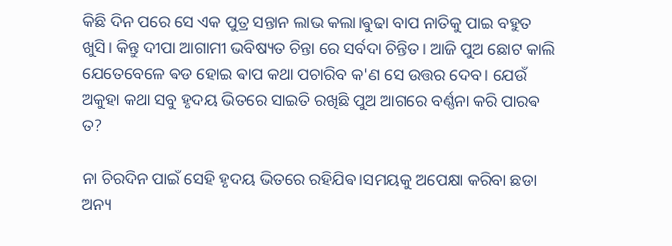କିଛି ଦିନ ପରେ ସେ ଏକ ପୁତ୍ର ସନ୍ତାନ ଲାଭ କଲା।ଵୁଢା ବାପ ନାତିକୁ ପାଇ ବହୁତ ଖୁସି। କିନ୍ତୁ ଦୀପା ଆଗାମୀ ଭବିଷ୍ୟତ ଚିନ୍ତା ରେ ସର୍ବଦା ଚିନ୍ତିତ। ଆଜି ପୁଅ ଛୋଟ କାଲି ଯେତେବେଳେ ଵଡ ହୋଇ ଵାପ କଥା ପଚାରିବ କ'ଣ ସେ ଉତ୍ତର ଦେବ। ଯେଉଁ ଅକୁହା କଥା ସବୁ ହୃଦୟ ଭିତରେ ସାଇତି ରଖିଛି ପୁଅ ଆଗରେ ବର୍ଣ୍ଣନା କରି ପାରଵ ତ?

ନା ଚିରଦିନ ପାଇଁ ସେହି ହୃଦୟ ଭିତରେ ରହିଯିଵ।ସମୟକୁ ଅପେକ୍ଷା କରିବା ଛଡା ଅନ୍ୟ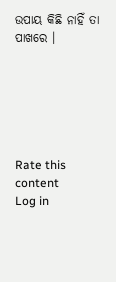ଉପାୟ କିଛି ନାହିଁ ତା ପାଖରେ ।






Rate this content
Log in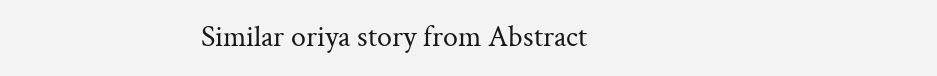Similar oriya story from Abstract